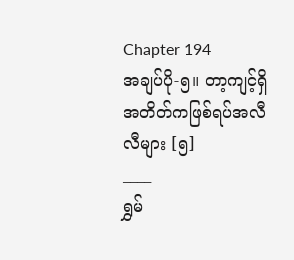Chapter 194
အချပ်ပို-၅။ တာ့ကျင့်ရှိ အတိတ်ကဖြစ်ရပ်အလီလီများ [၅]
____
ရွှမ်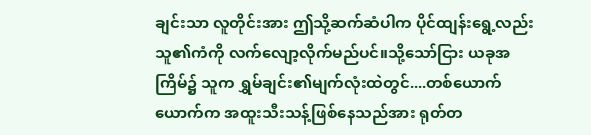ချင်းသာ လူတိုင်းအား ဤသို့ဆက်ဆံပါက ပိုင်ထျန်းရွေ့လည်း သူ၏ကံကို လက်လျော့လိုက်မည်ပင်။သို့သော်ငြား ယခုအကြိမ်၌ သူက ရွှမ်ချင်း၏မျက်လုံးထဲတွင်....တစ်ယောက်ယောက်က အထူးသီးသန့်ဖြစ်နေသည်အား ရုတ်တ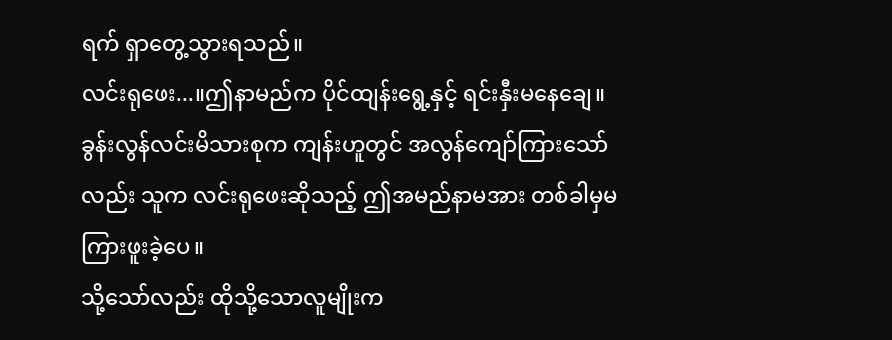ရက် ရှာတွေ့သွားရသည်။
လင်းရုဖေး...။ဤနာမည်က ပိုင်ထျန်းရွေ့နှင့် ရင်းနှီးမနေချေ။ခွန်းလွန်လင်းမိသားစုက ကျန်းဟူတွင် အလွန်ကျော်ကြားသော်လည်း သူက လင်းရုဖေးဆိုသည့် ဤအမည်နာမအား တစ်ခါမှမကြားဖူးခဲ့ပေ။
သို့သော်လည်း ထိုသို့သောလူမျိုးက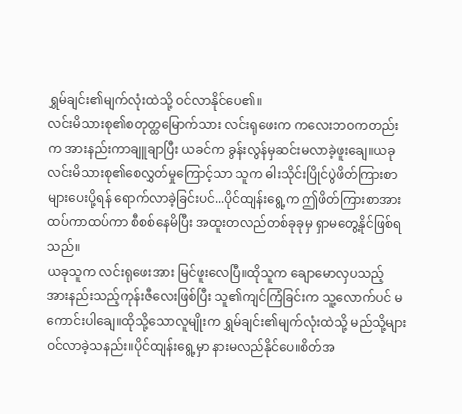ရွှမ်ချင်း၏မျက်လုံးထဲသို့ ဝင်လာနိုင်ပေ၏။
လင်းမိသားစု၏စတုတ္ထမြောက်သား လင်းရုဖေးက ကလေးဘဝကတည်းက အားနည်းကာချူချာပြီး ယခင်က ခွန်းလွန်မှဆင်းမလာခဲ့ဖူးချေ။ယခု လင်းမိသားစု၏စေလွှတ်မှုကြောင့်သာ သူက ဓါးသိုင်းပြိုင်ပွဲဖိတ်ကြားစာများပေးပို့ရန် ရောက်လာခဲ့ခြင်းပင်...ပိုင်ထျန်းရွေ့က ဤဖိတ်ကြားစာအား ထပ်ကာထပ်ကာ စီစစ်နေမိပြီး အထူးတလည်တစ်ခုခုမှ ရှာမတွေ့နိုင်ဖြစ်ရသည်။
ယခုသူက လင်းရုဖေးအား မြင်ဖူးလေပြီ။ထိုသူက ချောမောလှပသည့် အားနည်းသည့်ကုန်းဇီလေးဖြစ်ပြီး သူ၏ကျင်ကြံခြင်းက သူ့လောက်ပင် မကောင်းပါချေ။ထိုသို့သောလူမျိုးက ရွှမ်ချင်း၏မျက်လုံးထဲသို့ မည်သို့များဝင်လာခဲ့သနည်း။ပိုင်ထျန်းရွေ့မှာ နားမလည်နိုင်ပေ။စိတ်အ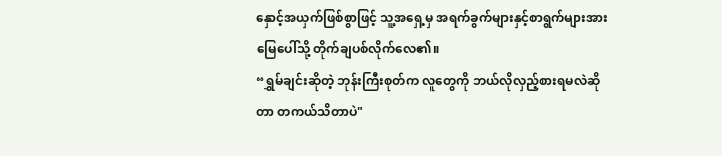နှောင့်အယှက်ဖြစ်စွာဖြင့် သူ့အရှေ့မှ အရက်ခွက်များနှင့်စာရွက်များအား မြေပေါ်သို့ တိုက်ချပစ်လိုက်လေ၏။
“ရွှမ်ချင်းဆိုတဲ့ ဘုန်းကြီးစုတ်က လူတွေကို ဘယ်လိုလှည့်စားရမလဲဆိုတာ တကယ်သိတာပဲ"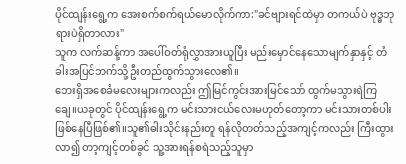ပိုင်ထျန်းရွေ့က အေးစက်စက်ရယ်မောလိုက်ကာ:"ခင်ဗျားရင်ထဲမှာ တကယ်ပဲ ဗုဒ္ဓဘုရားပဲရှိတာလား"
သူက လက်ဆန့်ကာ အပေါ်ဝတ်ရုံလွှာအားယူပြီး မည်းမှောင်နေသောမျက်နှာနှင့် တံခါးအပြင်ဘက်သို့ဦးတည်ထွက်သွားလေ၏။
ဘေးရှိအစေခံမလေးများကလည်း ဤမြင်ကွင်းအားမြင်သော် ထွက်မသွားရဲကြချေ။ယခုတွင် ပိုင်ထျန်းရွေ့က မင်းသားငယ်လေးမဟုတ်တော့ကာ မင်းသားတစ်ပါးဖြစ်နေပြီဖြစ်၏။သူ၏ဓါးသိုင်းနည်းတူ ရန်လိုတတ်သည့်အကျင့်ကလည်း ကြီးထွားလာ၍ တာ့ကျင့်တစ်ခွင် သူ့အားရန်စရဲသည့်သူမှာ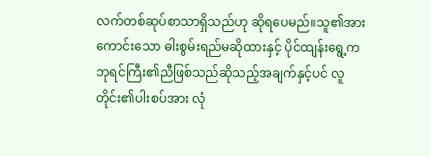လက်တစ်ဆုပ်စာသာရှိသည်ဟု ဆိုရပေမည်။သူ၏အားကောင်းသော ဓါးစွမ်းရည်မဆိုထားနှင့် ပိုင်ထျန်းရွေ့က ဘုရင်ကြီး၏ညီဖြစ်သည်ဆိုသည့်အချက်နှင့်ပင် လူတိုင်း၏ပါးစပ်အား လုံ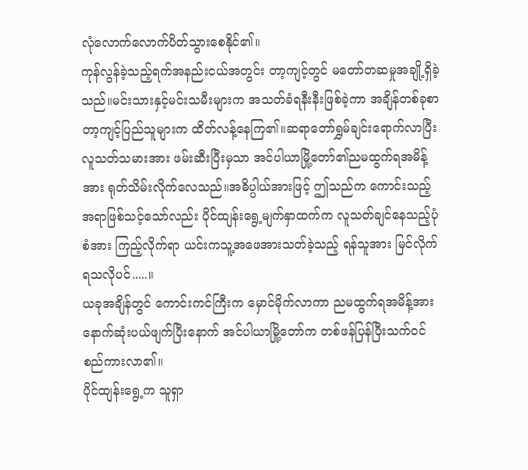လုံလောက်လောက်ပိတ်သွားစေနိုင်၏။
ကုန်လွန်ခဲ့သည့်ရက်အနည်းငယ်အတွင်း တာ့ကျင့်တွင် မတော်တဆမှုအချို့ရှိခဲ့သည်။မင်းသားနှင့်မင်းသမီးများက အသတ်ခံရနီးနီးဖြစ်ခဲ့ကာ အချိန်တစ်ခုစာ တာ့ကျင့်ပြည်သူများက ထိတ်လန့်နေကြ၏။ဆရာတော်ရွှမ်ချင်းရောက်လာပြီးလူသတ်သမားအား ဖမ်းဆီးပြီးမှသာ အင်ပါယာမြို့တော်၏ညမထွက်ရအမိန့်အား ရုတ်သိမ်းလိုက်လေသည်။အဓိပ္ပါယ်အားဖြင့် ဤသည်က ကောင်းသည့်အရာဖြစ်သင့်သော်လည်း ပိုင်ထျန်းရွေ့မျက်နှာထက်က လူသတ်ချင်နေသည့်ပုံစံအား ကြည့်လိုက်ရာ ယင်းကသူ့အဖေအားသတ်ခဲ့သည့် ရန်သူအား မြင်လိုက်ရသလိုပင်.....။
ယခုအချိန်တွင် ကောင်းကင်ကြီးက မှောင်မိုက်လာကာ ညမထွက်ရအမိန့်အား နောက်ဆုံးပယ်ဖျက်ပြီးနောက် အင်ပါယာမြို့တော်က တစ်ဖန်ပြန်ပြီးသက်ဝင်စည်ကားလာ၏။
ပိုင်ထျန်းရွေ့က သူရှာ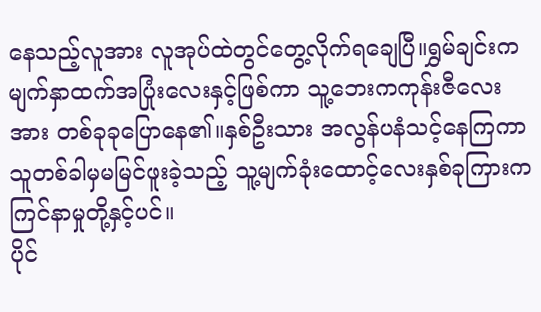နေသည့်လူအား လူအုပ်ထဲတွင်တွေ့လိုက်ရချေပြီ။ရွှမ်ချင်းက မျက်နှာထက်အပြုံးလေးနှင့်ဖြစ်ကာ သူ့ဘေးကကုန်းဇီလေးအား တစ်ခုခုပြောနေ၏။နှစ်ဦးသား အလွန်ပနံသင့်နေကြကာ သူတစ်ခါမှမမြင်ဖူးခဲ့သည့် သူ့မျက်ခုံးထောင့်လေးနှစ်ခုကြားက ကြင်နာမှုတို့နှင့်ပင်။
ပိုင်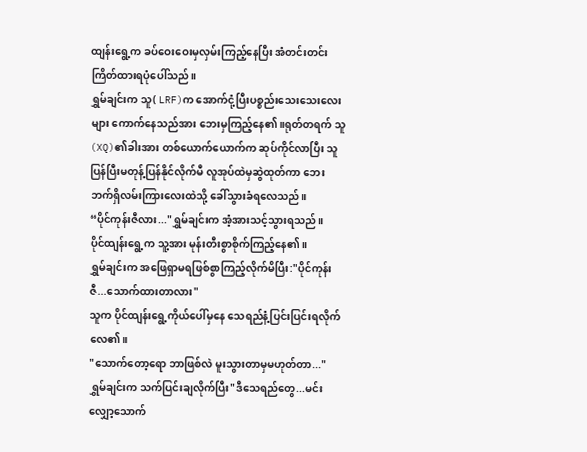ထျန်းရွေ့က ခပ်ဝေးဝေးမှလှမ်းကြည့်နေပြီး အံတင်းတင်းကြိတ်ထားရပုံပေါ်သည်။
ရွှမ်ချင်းက သူ( LRF)က အောက်ငုံ့ပြီးပစ္စည်းသေးသေးလေးများ ကောက်နေသည်အား ဘေးမှကြည့်နေ၏။ရုတ်တရက် သူ(XQ)၏ခါးအား တစ်ယောက်ယောက်က ဆုပ်ကိုင်လာပြီး သူပြန်ပြီးမတုန့်ပြန်နိုင်လိုက်မီ လူအုပ်ထဲမှဆွဲထုတ်ကာ ဘေးဘက်ရှိလမ်းကြားလေးထဲသို့ ခေါ်သွားခံရလေသည်။
“ပိုင်ကုန်းဇီလား..."ရွှမ်ချင်းက အံ့အားသင့်သွားရသည်။
ပိုင်ထျန်းရွေ့က သူ့အား မုန်းတီးစွာစိုက်ကြည့်နေ၏။
ရွှမ်ချင်းက အဖြေရှာမရဖြစ်စွာကြည့်လိုက်မိပြီး:"ပိုင်ကုန်းဇီ...သောက်ထားတာလား"
သူက ပိုင်ထျန်းရွေ့ကိုယ်ပေါ်မှနေ သေရည်နံ့ပြင်းပြင်းရလိုက်လေ၏။
"သောက်တော့ရော ဘာဖြစ်လဲ မူးသွားတာမှမဟုတ်တာ..."
ရွှမ်ချင်းက သက်ပြင်းချလိုက်ပြီး"ဒီသေရည်တွေ...မင်းလျှော့သောက်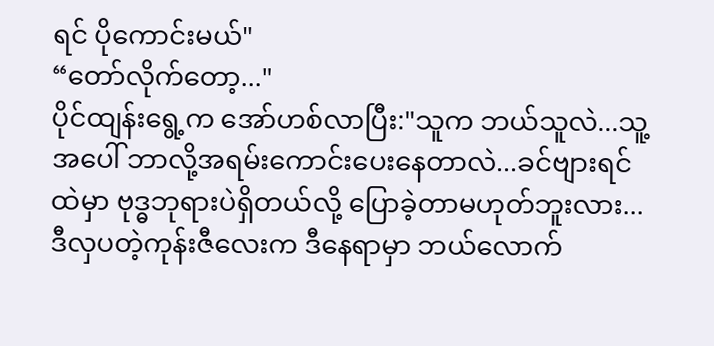ရင် ပိုကောင်းမယ်"
“တော်လိုက်တော့..."
ပိုင်ထျန်းရွေ့က အော်ဟစ်လာပြီး:"သူက ဘယ်သူလဲ...သူ့အပေါ် ဘာလို့အရမ်းကောင်းပေးနေတာလဲ...ခင်ဗျားရင်ထဲမှာ ဗုဒ္ဓဘုရားပဲရှိတယ်လို့ ပြောခဲ့တာမဟုတ်ဘူးလား...ဒီလှပတဲ့ကုန်းဇီလေးက ဒီနေရာမှာ ဘယ်လောက်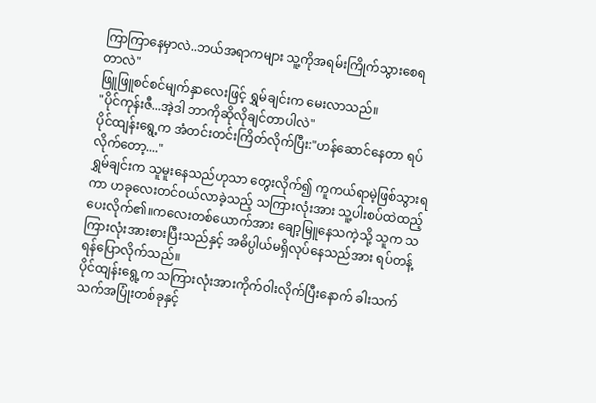ကြာကြာနေမှာလဲ..ဘယ်အရာကများ သူ့ကိုအရမ်းကြိုက်သွားစေရတာလဲ"
ဖြူဖြူစင်စင်မျက်နှာလေးဖြင့် ရွှမ်ချင်းက မေးလာသည်။
"ပိုင်ကုန်းဇီ...အဲ့ဒါ ဘာကိုဆိုလိုချင်တာပါလဲ"
ပိုင်ထျန်းရွေ့က အံတင်းတင်းကြိတ်လိုက်ပြီး:"ဟန်ဆောင်နေတာ ရပ်လိုက်တော့...."
ရွှမ်ချင်းက သူမူးနေသည်ဟုသာ တွေးလိုက်၍ ကူကယ်ရာမဲ့ဖြစ်သွားရကာ ဟခုလေးတင်ဝယ်လာခဲ့သည့် သကြားလုံးအား သူ့ပါးစပ်ထဲထည့်ပေးလိုက်၏။ကလေးတစ်ယောက်အား ချော့မြူနေသကဲ့သို့ သူက သကြားလုံးအားစားပြီးသည်နှင့် အဓိပ္ပါယ်မရှိလုပ်နေသည်အား ရပ်တန့်ရန်ပြောလိုက်သည်။
ပိုင်ထျန်းရွေ့က သကြားလုံးအားကိုက်ဝါးလိုက်ပြီးနောက် ခါးသက်သက်အပြုံးတစ်ခုနှင့်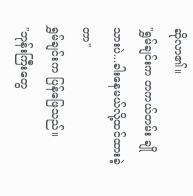ဆိုလာ၏။
"ရွှမ်ချင်းက တကယ်တမ်း ချိုသားပဲ...ခါးနေမယ်လို့ထင်ထားခဲ့တာ"
ရွှမ်ချင်းက ပြန်ဖြေသည်။
"ဘုန်းကြီးတွေ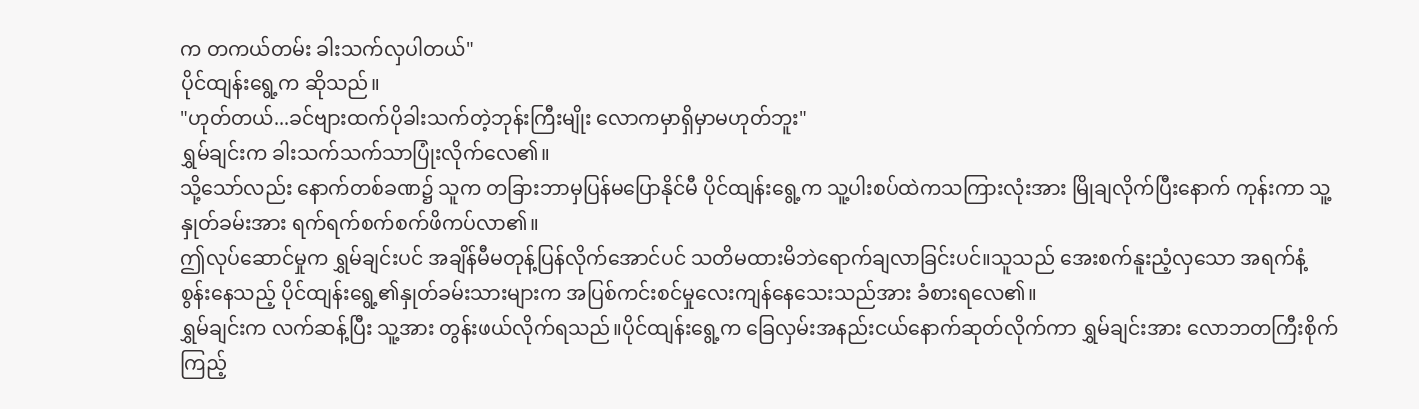က တကယ်တမ်း ခါးသက်လှပါတယ်"
ပိုင်ထျန်းရွေ့က ဆိုသည်။
"ဟုတ်တယ်...ခင်ဗျားထက်ပိုခါးသက်တဲ့ဘုန်းကြီးမျိုး လောကမှာရှိမှာမဟုတ်ဘူး"
ရွှမ်ချင်းက ခါးသက်သက်သာပြုံးလိုက်လေ၏။
သို့သော်လည်း နောက်တစ်ခဏ၌ သူက တခြားဘာမှပြန်မပြောနိုင်မီ ပိုင်ထျန်းရွေ့က သူ့ပါးစပ်ထဲကသကြားလုံးအား မြိုချလိုက်ပြီးနောက် ကုန်းကာ သူ့နှုတ်ခမ်းအား ရက်ရက်စက်စက်ဖိကပ်လာ၏။
ဤလုပ်ဆောင်မှုက ရွှမ်ချင်းပင် အချိန်မီမတုန့်ပြန်လိုက်အောင်ပင် သတိမထားမိဘဲရောက်ချလာခြင်းပင်။သူသည် အေးစက်နူးညံ့လှသော အရက်နံ့စွန်းနေသည့် ပိုင်ထျန်းရွေ့၏နှုတ်ခမ်းသားများက အပြစ်ကင်းစင်မှုလေးကျန်နေသေးသည်အား ခံစားရလေ၏။
ရွှမ်ချင်းက လက်ဆန့်ပြီး သူ့အား တွန်းဖယ်လိုက်ရသည်။ပိုင်ထျန်းရွေ့က ခြေလှမ်းအနည်းငယ်နောက်ဆုတ်လိုက်ကာ ရွှမ်ချင်းအား လောဘတကြီးစိုက်ကြည့်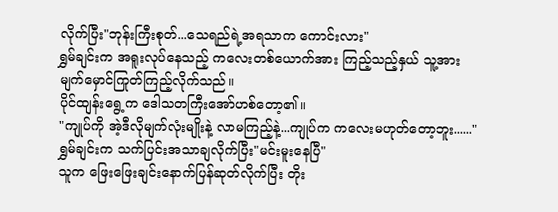လိုက်ပြီး"ဘုန်းကြီးစုတ်...သေရည်ရဲ့အရသာက ကောင်းလား"
ရွှမ်ချင်းက အရူးလုပ်နေသည့် ကလေးတစ်ယောက်အား ကြည့်သည့်နှယ် သူ့အားမျက်မှောင်ကြုတ်ကြည့်လိုက်သည်။
ပိုင်ထျန်းရွေ့က ဒေါသတကြီးအော်ဟစ်တော့၏။
"ကျုပ်ကို အဲ့ဒီလိုမျက်လုံးမျိုးနဲ့ လာမကြည့်နဲ့...ကျုပ်က ကလေးမဟုတ်တော့ဘူး......"
ရွှမ်ချင်းက သက်ပြင်းအသာချလိုက်ပြီး"မင်းမူးနေပြီ"
သူက ဖြေးဖြေးချင်းနောက်ပြန်ဆုတ်လိုက်ပြီး တိုး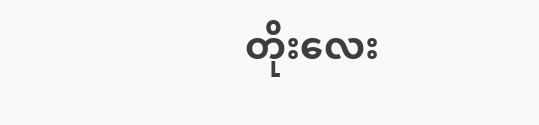တိုးလေး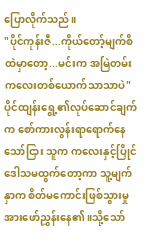ပြောလိုက်သည်။
"ပိုင်ကုန်းဇီ...ကိုယ်တော့်မျက်စိထဲမှာတော့...မင်းက အမြဲတမ်းကလေးတစ်ယောက်သာသာပဲ"
ပိုင်ထျန်းရွေ့၏လုပ်ဆောင်ချက်က စော်ကားလွန်းရာရောက်နေသော်ငြား သူက ကလေးနှင့်ပြိုင်ဒေါသမထွက်တော့ကာ သူ့မျက်နှာက စိတ်မကောင်းဖြစ်သွားမှုအားဖော်ညွှန်းနေ၏။သို့သော်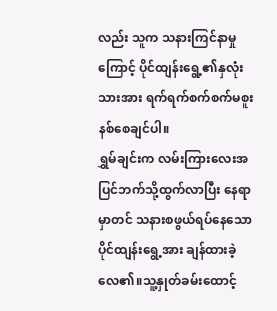လည်း သူက သနားကြင်နာမှုကြောင့် ပိုင်ထျန်းရွေ့၏နှလုံးသားအား ရက်ရက်စက်စက်မစူးနစ်စေချင်ပါ။
ရွှမ်ချင်းက လမ်းကြားလေးအပြင်ဘက်သို့ထွက်လာပြီး နေရာမှာတင် သနားစဖွယ်ရပ်နေသော ပိုင်ထျန်းရွေ့အား ချန်ထားခဲ့လေ၏။သူ့နှုတ်ခမ်းထောင့်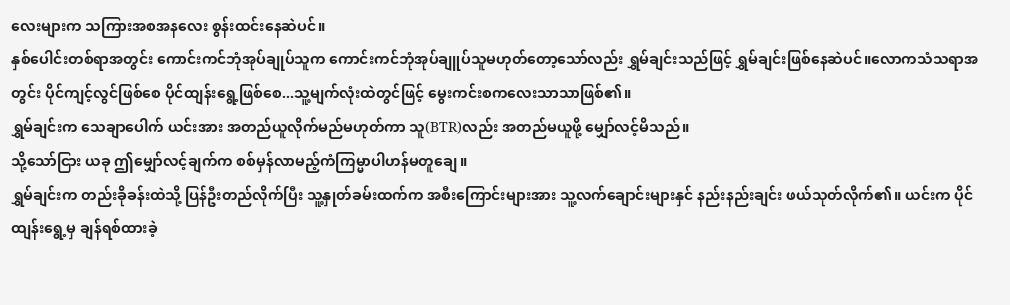လေးများက သကြားအစအနလေး စွန်းထင်းနေဆဲပင်။
နှစ်ပေါင်းတစ်ရာအတွင်း ကောင်းကင်ဘုံအုပ်ချုပ်သူက ကောင်းကင်ဘုံအုပ်ချူပ်သူမဟုတ်တော့သော်လည်း ရွှမ်ချင်းသည်ဖြင့် ရွှမ်ချင်းဖြစ်နေဆဲပင်။လောကသံသရာအတွင်း ပိုင်ကျင့်လွင်ဖြစ်စေ ပိုင်ထျန်းရွေ့ဖြစ်စေ...သူ့မျက်လုံးထဲတွင်ဖြင့် မွေးကင်းစကလေးသာသာဖြစ်၏။
ရွှမ်ချင်းက သေချာပေါက် ယင်းအား အတည်ယူလိုက်မည်မဟုတ်ကာ သူ(BTR)လည်း အတည်မယူဖို့ မျှော်လင့်မိသည်။
သို့သော်ငြား ယခု ဤမျှော်လင့်ချက်က စစ်မှန်လာမည့်ကံကြမ္မာပါဟန်မတူချေ။
ရွှမ်ချင်းက တည်းခိုခန်းထဲသို့ ပြန်ဦးတည်လိုက်ပြီး သူ့နှုတ်ခမ်းထက်က အစီးကြောင်းများအား သူ့လက်ချောင်းများနှင် နည်းနည်းချင်း ဖယ်သုတ်လိုက်၏။ ယင်းက ပိုင်ထျန်းရွေ့မှ ချန်ရစ်ထားခဲ့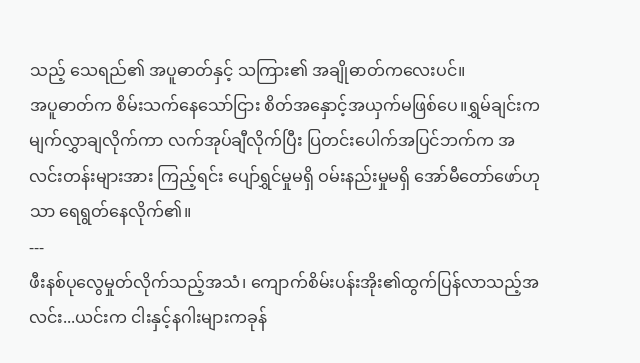သည့် သေရည်၏ အပူဓာတ်နှင့် သကြား၏ အချိုဓာတ်ကလေးပင်။
အပူဓာတ်က စိမ်းသက်နေသော်ငြား စိတ်အနှောင့်အယှက်မဖြစ်ပေ။ရွှမ်ချင်းက မျက်လွှာချလိုက်ကာ လက်အုပ်ချီလိုက်ပြီး ပြတင်းပေါက်အပြင်ဘက်က အလင်းတန်းများအား ကြည့်ရင်း ပျော်ရွှင်မှုမရှိ ဝမ်းနည်းမှုမရှိ အော်မီတော်ဖော်ဟုသာ ရေရွတ်နေလိုက်၏။
---
ဖီးနစ်ပုလွေမှုတ်လိုက်သည့်အသံ၊ ကျောက်စိမ်းပန်းအိုး၏ထွက်ပြန်လာသည့်အလင်း...ယင်းက ငါးနှင့်နဂါးများကခုန်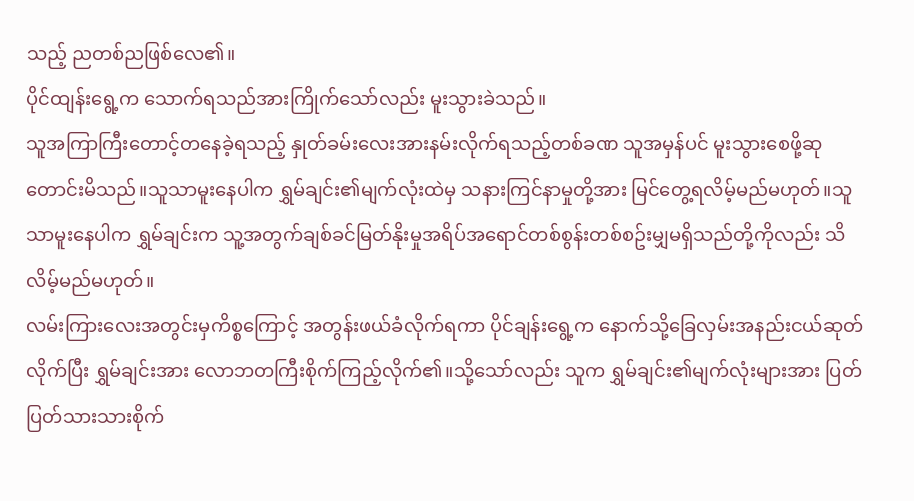သည့် ညတစ်ညဖြစ်လေ၏။
ပိုင်ထျန်းရွေ့က သောက်ရသည်အားကြိုက်သော်လည်း မူးသွားခဲသည်။
သူအကြာကြီးတောင့်တနေခဲ့ရသည့် နှုတ်ခမ်းလေးအားနမ်းလိုက်ရသည့်တစ်ခဏ သူအမှန်ပင် မူးသွားစေဖို့ဆုတောင်းမိသည်။သူသာမူးနေပါက ရွှမ်ချင်း၏မျက်လုံးထဲမှ သနားကြင်နာမှုတို့အား မြင်တွေ့ရလိမ့်မည်မဟုတ်။သူသာမူးနေပါက ရွှမ်ချင်းက သူ့အတွက်ချစ်ခင်မြတ်နိုးမှုအရိပ်အရောင်တစ်စွန်းတစ်စဥ်းမျှမရှိသည်တို့ကိုလည်း သိလိမ့်မည်မဟုတ်။
လမ်းကြားလေးအတွင်းမှကိစ္စကြောင့် အတွန်းဖယ်ခံလိုက်ရကာ ပိုင်ချန်းရွေ့က နောက်သို့ခြေလှမ်းအနည်းငယ်ဆုတ်လိုက်ပြီး ရွှမ်ချင်းအား လောဘတကြီးစိုက်ကြည့်လိုက်၏။သို့သော်လည်း သူက ရွှမ်ချင်း၏မျက်လုံးများအား ပြတ်ပြတ်သားသားစိုက်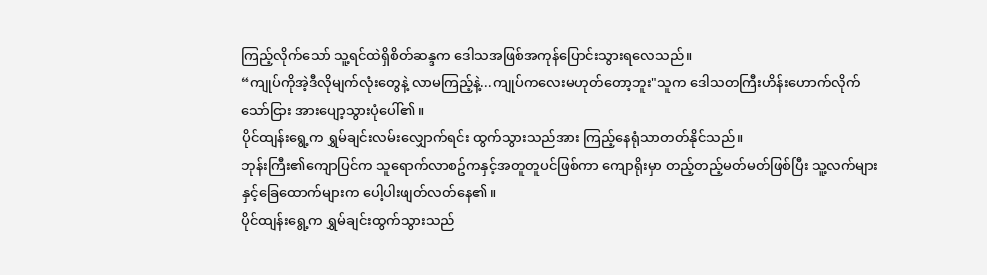ကြည့်လိုက်သော် သူ့ရင်ထဲရှိစိတ်ဆန္ဒက ဒေါသအဖြစ်အကုန်ပြောင်းသွားရလေသည်။
“ကျုပ်ကိုအဲ့ဒီလိုမျက်လုံးတွေနဲ့ လာမကြည့်နဲ့...ကျုပ်ကလေးမဟုတ်တော့ဘူး"သူက ဒေါသတကြီးဟိန်းဟောက်လိုက်သော်ငြား အားပျော့သွားပုံပေါ်၏။
ပိုင်ထျန်းရွေ့က ရွှမ်ချင်းလမ်းလျှောက်ရင်း ထွက်သွားသည်အား ကြည့်နေရုံသာတတ်နိုင်သည်။
ဘုန်းကြီး၏ကျောပြင်က သူရောက်လာစဥ်ကနှင့်အတူတူပင်ဖြစ်ကာ ကျောရိုးမှာ တည့်တည့်မတ်မတ်ဖြစ်ပြီး သူ့လက်များနှင့်ခြေထောက်များက ပေါ့ပါးဖျတ်လတ်နေ၏။
ပိုင်ထျန်းရွေ့က ရွှမ်ချင်းထွက်သွားသည်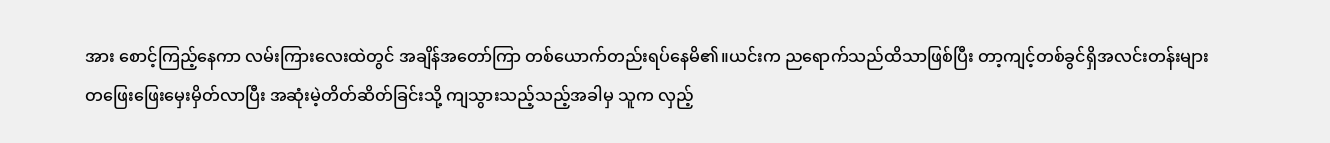အား စောင့်ကြည့်နေကာ လမ်းကြားလေးထဲတွင် အချိန်အတော်ကြာ တစ်ယောက်တည်းရပ်နေမိ၏။ယင်းက ညရောက်သည်ထိသာဖြစ်ပြီး တာ့ကျင့်တစ်ခွင်ရှိအလင်းတန်းများ တဖြေးဖြေးမှေးမှိတ်လာပြီး အဆုံးမဲ့တိတ်ဆိတ်ခြင်းသို့ ကျသွားသည့်သည့်အခါမှ သူက လှည့်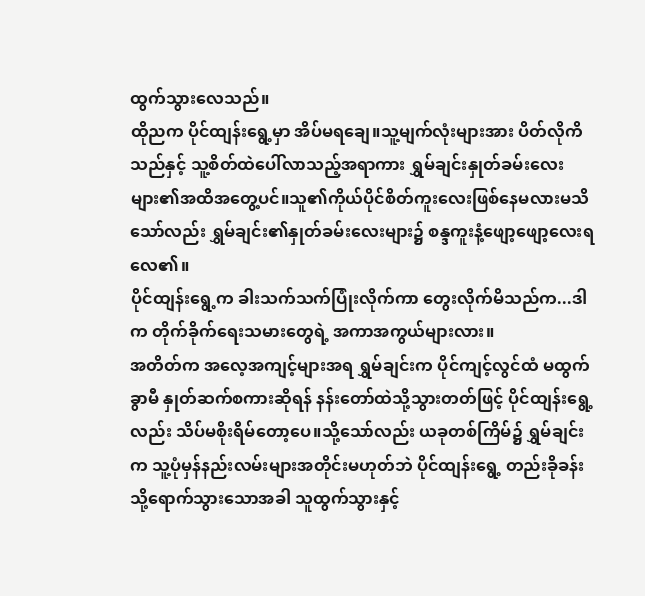ထွက်သွားလေသည်။
ထိုညက ပိုင်ထျန်းရွေ့မှာ အိပ်မရချေ။သူ့မျက်လုံးများအား ပိတ်လိုကိသည်နှင့် သူ့စိတ်ထဲပေါ်လာသည့်အရာကား ရွှမ်ချင်းနှုတ်ခမ်းလေးများ၏အထိအတွေ့ပင်။သူ၏ကိုယ်ပိုင်စိတ်ကူးလေးဖြစ်နေမလားမသိသော်လည်း ရွှမ်ချင်း၏နှုတ်ခမ်းလေးများ၌ စန္ဒကူးနံ့ဖျော့ဖျော့လေးရလေ၏။
ပိုင်ထျန်းရွေ့က ခါးသက်သက်ပြုံးလိုက်ကာ တွေးလိုက်မိသည်က...ဒါက တိုက်ခိုက်ရေးသမားတွေရဲ့ အကာအကွယ်များလား။
အတိတ်က အလေ့အကျင့်များအရ ရွှမ်ချင်းက ပိုင်ကျင့်လွင်ထံ မထွက်ခွာမီ နှုတ်ဆက်စကားဆိုရန် နန်းတော်ထဲသို့သွားတတ်ဖြင့် ပိုင်ထျန်းရွေ့လည်း သိပ်မစိုးရိမ်တော့ပေ။သို့သော်လည်း ယခုတစ်ကြိမ်၌ ရွှမ်ချင်းက သူ့ပုံမှန်နည်းလမ်းများအတိုင်းမဟုတ်ဘဲ ပိုင်ထျန်းရွေ့ တည်းခိုခန်းသို့ရောက်သွားသောအခါ သူထွက်သွားနှင့်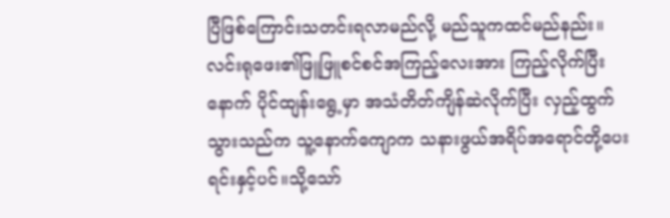ပြီဖြစ်ကြောင်းသတင်းရလာမည်လို့ မည်သူကထင်မည်နည်း။
လင်းရုဖေး၏ဖြူဖြူစင်စင်အကြည့်လေးအား ကြည့်လိုက်ပြီးနောက် ပိုင်ထျန်းရွေ့မှာ အသံတိတ်ကျိန်ဆဲလိုက်ပြီး လှည့်ထွက်သွားသည်က သူ့နောက်ကျောက သနားဖွယ်အရိပ်အရောင်တို့ပေးရင်းနှင့်ပင်။သို့သော်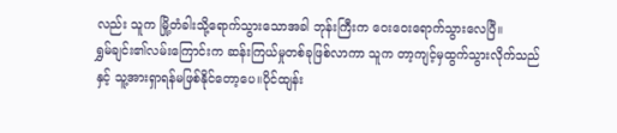လည်း သူက မြို့တံခါးသို့ရောက်သွားသောအခါ ဘုန်းကြီးက ဝေးဝေးရောက်သွားလေပြီ။
ရွှမ်ချင်း၏လမ်းကြောင်းက ဆန်းကြယ်မှုတစ်ခုဖြစ်လာကာ သူက တာ့ကျင့်မှထွက်သွားလိုက်သည်နှင့် သူ့အားရှာရန်မဖြစ်နိုင်တော့ပေ။ပိုင်ထျန်း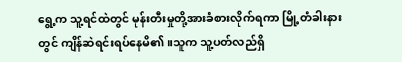ရွေ့က သူ့ရင်ထဲတွင် မုန်းတီးမှုတို့အားခံစားလိုက်ရကာ မြို့တံခါးနားတွင် ကျိန်ဆဲရင်းရပ်နေမိ၏။သူက သူ့ပတ်လည်ရှိ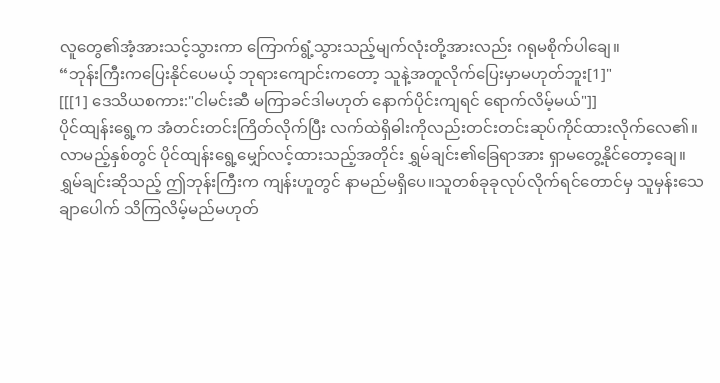လူတွေ၏အံ့အားသင့်သွားကာ ကြောက်ရွံ့သွားသည့်မျက်လုံးတို့အားလည်း ဂရုမစိုက်ပါချေ။
“ဘုန်းကြီးကပြေးနိုင်ပေမယ့် ဘုရားကျောင်းကတော့ သူနဲ့အတူလိုက်ပြေးမှာမဟုတ်ဘူး[1]"
[[[1] ဒေသိယစကား:"ငါမင်းဆီ မကြာခင်ဒါမဟုတ် နောက်ပိုင်းကျရင် ရောက်လိမ့်မယ်"]]
ပိုင်ထျန်းရွေ့က အံတင်းတင်းကြိတ်လိုက်ပြီး လက်ထဲရှိဓါးကိုလည်းတင်းတင်းဆုပ်ကိုင်ထားလိုက်လေ၏။
လာမည့်နှစ်တွင် ပိုင်ထျန်းရွေ့မျှော်လင့်ထားသည့်အတိုင်း ရွှမ်ချင်း၏ခြေရာအား ရှာမတွေ့နိုင်တော့ချေ။
ရွှမ်ချင်းဆိုသည့် ဤဘုန်းကြီးက ကျန်းဟူတွင် နာမည်မရှိပေ။သူတစ်ခုခုလုပ်လိုက်ရင်တောင်မှ သူမှန်းသေချာပေါက် သိကြလိမ့်မည်မဟုတ်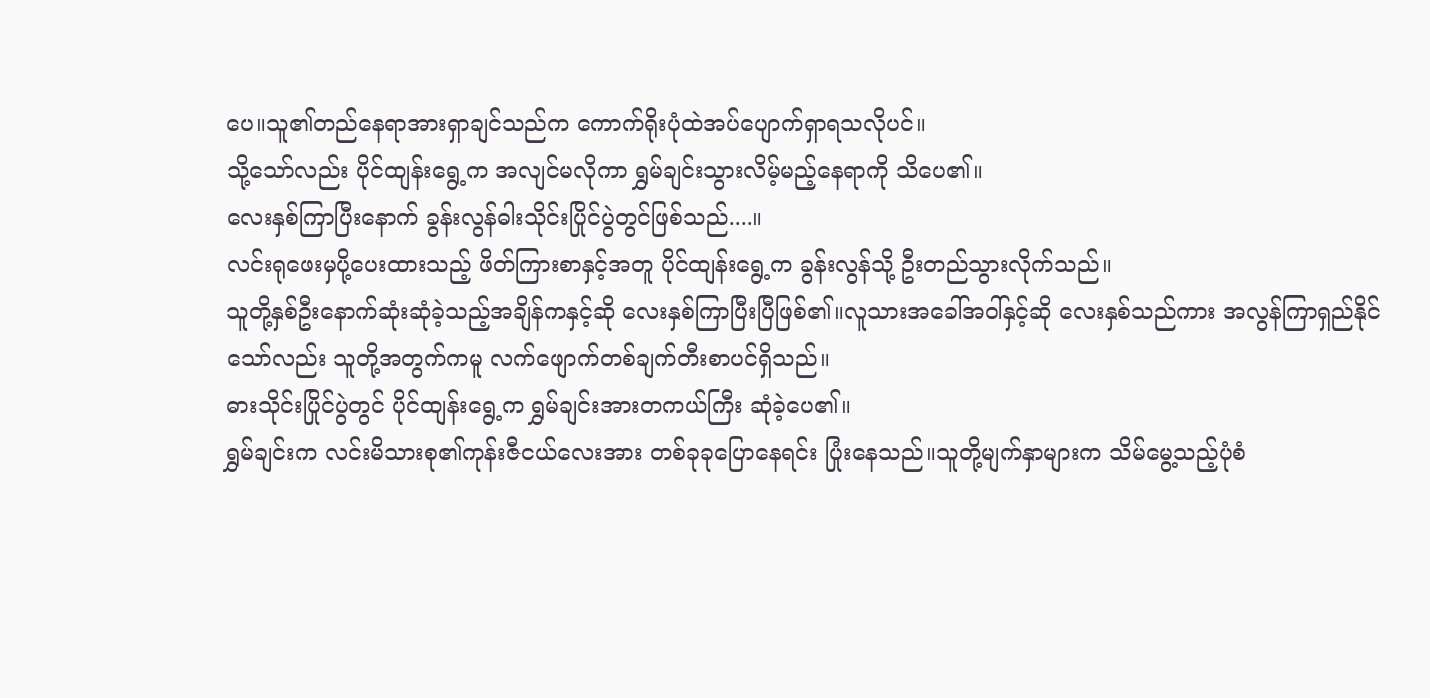ပေ။သူ၏တည်နေရာအားရှာချင်သည်က ကောက်ရိုးပုံထဲအပ်ပျောက်ရှာရသလိုပင်။
သို့သော်လည်း ပိုင်ထျန်းရွေ့က အလျင်မလိုကာ ရွှမ်ချင်းသွားလိမ့်မည့်နေရာကို သိပေ၏။
လေးနှစ်ကြာပြီးနောက် ခွန်းလွန်ဓါးသိုင်းပြိုင်ပွဲတွင်ဖြစ်သည်....။
လင်းရုဖေးမှပို့ပေးထားသည့် ဖိတ်ကြားစာနှင့်အတူ ပိုင်ထျန်းရွေ့က ခွန်းလွန်သို့ ဦးတည်သွားလိုက်သည်။
သူတို့နှစ်ဦးနောက်ဆုံးဆုံခဲ့သည့်အချိန်ကနှင့်ဆို လေးနှစ်ကြာပြီးပြီဖြစ်၏။လူသားအခေါ်အဝါ်နှင့်ဆို လေးနှစ်သည်ကား အလွန်ကြာရှည်နိုင်သော်လည်း သူတို့အတွက်ကမူ လက်ဖျောက်တစ်ချက်တီးစာပင်ရှိသည်။
ဓားသိုင်းပြိုင်ပွဲတွင် ပိုင်ထျန်းရွေ့က ရွှမ်ချင်းအားတကယ်ကြီး ဆုံခဲ့ပေ၏။
ရွှမ်ချင်းက လင်းမိသားစု၏ကုန်းဇီငယ်လေးအား တစ်ခုခုပြောနေရင်း ပြုံးနေသည်။သူတို့မျက်နှာများက သိမ်မွေ့သည့်ပုံစံ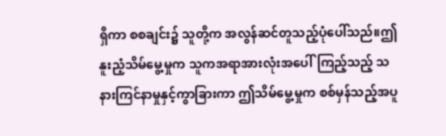ရှိကာ စစချင်း၌ သူတို့က အလွန်ဆင်တူသည့်ပုံပေါ်သည်။ဤနူးညံ့သိမ်မွေ့မှုက သူကအရာအားလုံးအပေါ်ကြည့်သည့် သနားကြင်နာမှုနှင့်ကွာခြားကာ ဤသိမ်မွေ့မှုက စစ်မှန်သည့်အပူ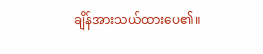ချိန်အားသယ်ထားပေ၏။